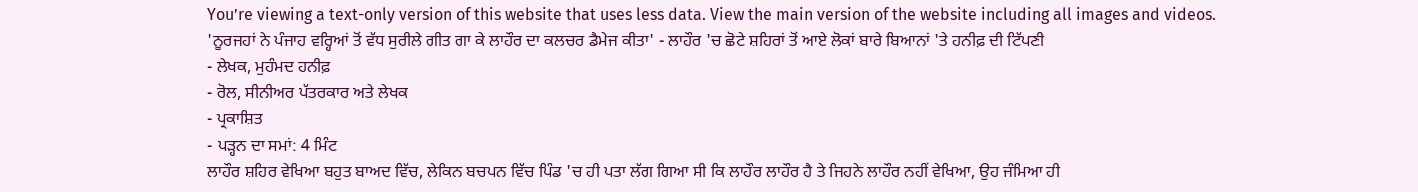You’re viewing a text-only version of this website that uses less data. View the main version of the website including all images and videos.
'ਨੂਰਜਹਾਂ ਨੇ ਪੰਜਾਹ ਵਰ੍ਹਿਆਂ ਤੋਂ ਵੱਧ ਸੁਰੀਲੇ ਗੀਤ ਗਾ ਕੇ ਲਾਹੌਰ ਦਾ ਕਲਚਰ ਡੈਮੇਜ ਕੀਤਾ' - ਲਾਹੌਰ 'ਚ ਛੋਟੇ ਸ਼ਹਿਰਾਂ ਤੋਂ ਆਏ ਲੋਕਾਂ ਬਾਰੇ ਬਿਆਨਾਂ 'ਤੇ ਹਨੀਫ਼ ਦੀ ਟਿੱਪਣੀ
- ਲੇਖਕ, ਮੁਹੰਮਦ ਹਨੀਫ਼
- ਰੋਲ, ਸੀਨੀਅਰ ਪੱਤਰਕਾਰ ਅਤੇ ਲੇਖਕ
- ਪ੍ਰਕਾਸ਼ਿਤ
- ਪੜ੍ਹਨ ਦਾ ਸਮਾਂ: 4 ਮਿੰਟ
ਲਾਹੌਰ ਸ਼ਹਿਰ ਵੇਖਿਆ ਬਹੁਤ ਬਾਅਦ ਵਿੱਚ, ਲੇਕਿਨ ਬਚਪਨ ਵਿੱਚ ਪਿੰਡ 'ਚ ਹੀ ਪਤਾ ਲੱਗ ਗਿਆ ਸੀ ਕਿ ਲਾਹੌਰ ਲਾਹੌਰ ਹੈ ਤੇ ਜਿਹਨੇ ਲਾਹੌਰ ਨਹੀਂ ਵੇਖਿਆ, ਉਹ ਜੰਮਿਆ ਹੀ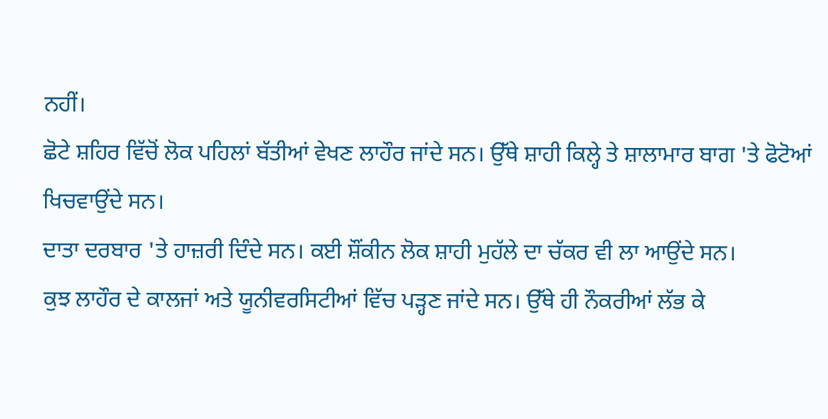ਨਹੀਂ।
ਛੋਟੇ ਸ਼ਹਿਰ ਵਿੱਚੋਂ ਲੋਕ ਪਹਿਲਾਂ ਬੱਤੀਆਂ ਵੇਖਣ ਲਾਹੌਰ ਜਾਂਦੇ ਸਨ। ਉੱਥੇ ਸ਼ਾਹੀ ਕਿਲ੍ਹੇ ਤੇ ਸ਼ਾਲਾਮਾਰ ਬਾਗ 'ਤੇ ਫੋਟੋਆਂ ਖਿਚਵਾਉਂਦੇ ਸਨ।
ਦਾਤਾ ਦਰਬਾਰ 'ਤੇ ਹਾਜ਼ਰੀ ਦਿੰਦੇ ਸਨ। ਕਈ ਸ਼ੌਂਕੀਨ ਲੋਕ ਸ਼ਾਹੀ ਮੁਹੱਲੇ ਦਾ ਚੱਕਰ ਵੀ ਲਾ ਆਉਂਦੇ ਸਨ।
ਕੁਝ ਲਾਹੌਰ ਦੇ ਕਾਲਜਾਂ ਅਤੇ ਯੂਨੀਵਰਸਿਟੀਆਂ ਵਿੱਚ ਪੜ੍ਹਣ ਜਾਂਦੇ ਸਨ। ਉੱਥੇ ਹੀ ਨੌਕਰੀਆਂ ਲੱਭ ਕੇ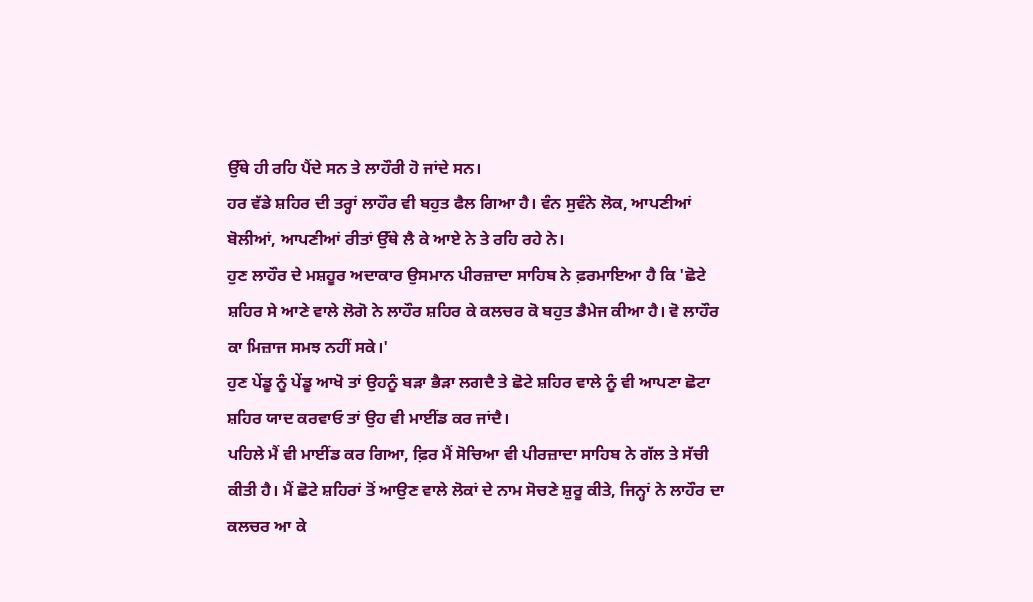ਉੱਥੇ ਹੀ ਰਹਿ ਪੈਂਦੇ ਸਨ ਤੇ ਲਾਹੌਰੀ ਹੋ ਜਾਂਦੇ ਸਨ।
ਹਰ ਵੱਡੇ ਸ਼ਹਿਰ ਦੀ ਤਰ੍ਹਾਂ ਲਾਹੌਰ ਵੀ ਬਹੁਤ ਫੈਲ ਗਿਆ ਹੈ। ਵੰਨ ਸੁਵੰਨੇ ਲੋਕ, ਆਪਣੀਆਂ ਬੋਲੀਆਂ, ਆਪਣੀਆਂ ਰੀਤਾਂ ਉੱਥੇ ਲੈ ਕੇ ਆਏ ਨੇ ਤੇ ਰਹਿ ਰਹੇ ਨੇ।
ਹੁਣ ਲਾਹੌਰ ਦੇ ਮਸ਼ਹੂਰ ਅਦਾਕਾਰ ਉਸਮਾਨ ਪੀਰਜ਼ਾਦਾ ਸਾਹਿਬ ਨੇ ਫ਼ਰਮਾਇਆ ਹੈ ਕਿ 'ਛੋਟੇ ਸ਼ਹਿਰ ਸੇ ਆਣੇ ਵਾਲੇ ਲੋਗੋ ਨੇ ਲਾਹੌਰ ਸ਼ਹਿਰ ਕੇ ਕਲਚਰ ਕੋ ਬਹੁਤ ਡੈਮੇਜ ਕੀਆ ਹੈ। ਵੋ ਲਾਹੌਰ ਕਾ ਮਿਜ਼ਾਜ ਸਮਝ ਨਹੀਂ ਸਕੇ।'
ਹੁਣ ਪੇਂਡੂ ਨੂੰ ਪੇਂਡੂ ਆਖੋ ਤਾਂ ਉਹਨੂੰ ਬੜਾ ਭੈੜਾ ਲਗਦੈ ਤੇ ਛੋਟੇ ਸ਼ਹਿਰ ਵਾਲੇ ਨੂੰ ਵੀ ਆਪਣਾ ਛੋਟਾ ਸ਼ਹਿਰ ਯਾਦ ਕਰਵਾਓ ਤਾਂ ਉਹ ਵੀ ਮਾਈਂਡ ਕਰ ਜਾਂਦੈ।
ਪਹਿਲੇ ਮੈਂ ਵੀ ਮਾਈਂਡ ਕਰ ਗਿਆ, ਫ਼ਿਰ ਮੈਂ ਸੋਚਿਆ ਵੀ ਪੀਰਜ਼ਾਦਾ ਸਾਹਿਬ ਨੇ ਗੱਲ ਤੇ ਸੱਚੀ ਕੀਤੀ ਹੈ। ਮੈਂ ਛੋਟੇ ਸ਼ਹਿਰਾਂ ਤੋਂ ਆਉਣ ਵਾਲੇ ਲੋਕਾਂ ਦੇ ਨਾਮ ਸੋਚਣੇ ਸ਼ੁਰੂ ਕੀਤੇ, ਜਿਨ੍ਹਾਂ ਨੇ ਲਾਹੌਰ ਦਾ ਕਲਚਰ ਆ ਕੇ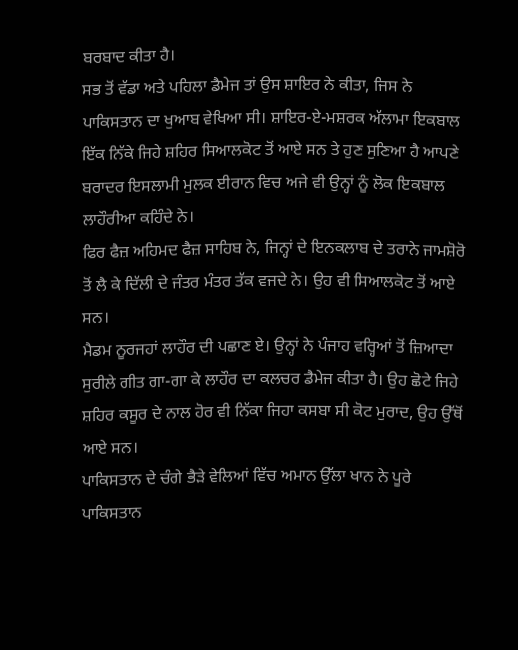ਬਰਬਾਦ ਕੀਤਾ ਹੈ।
ਸਭ ਤੋਂ ਵੱਡਾ ਅਤੇ ਪਹਿਲਾ ਡੈਮੇਜ ਤਾਂ ਉਸ ਸ਼ਾਇਰ ਨੇ ਕੀਤਾ, ਜਿਸ ਨੇ ਪਾਕਿਸਤਾਨ ਦਾ ਖੁਆਬ ਵੇਖਿਆ ਸੀ। ਸ਼ਾਇਰ-ਏ-ਮਸ਼ਰਕ ਅੱਲਾਮਾ ਇਕਬਾਲ ਇੱਕ ਨਿੱਕੇ ਜਿਹੇ ਸ਼ਹਿਰ ਸਿਆਲਕੋਟ ਤੋਂ ਆਏ ਸਨ ਤੇ ਹੁਣ ਸੁਣਿਆ ਹੈ ਆਪਣੇ ਬਰਾਦਰ ਇਸਲਾਮੀ ਮੁਲਕ ਈਰਾਨ ਵਿਚ ਅਜੇ ਵੀ ਉਨ੍ਹਾਂ ਨੂੰ ਲੋਕ ਇਕਬਾਲ ਲਾਹੌਰੀਆ ਕਹਿੰਦੇ ਨੇ।
ਫਿਰ ਫੈਜ਼ ਅਹਿਮਦ ਫੈਜ਼ ਸਾਹਿਬ ਨੇ, ਜਿਨ੍ਹਾਂ ਦੇ ਇਨਕਲਾਬ ਦੇ ਤਰਾਨੇ ਜਾਮਸ਼ੋਰੋ ਤੋਂ ਲੈ ਕੇ ਦਿੱਲੀ ਦੇ ਜੰਤਰ ਮੰਤਰ ਤੱਕ ਵਜਦੇ ਨੇ। ਉਹ ਵੀ ਸਿਆਲਕੋਟ ਤੋਂ ਆਏ ਸਨ।
ਮੈਡਮ ਨੂਰਜਹਾਂ ਲਾਹੌਰ ਦੀ ਪਛਾਣ ਏ। ਉਨ੍ਹਾਂ ਨੇ ਪੰਜਾਹ ਵਰ੍ਹਿਆਂ ਤੋਂ ਜ਼ਿਆਦਾ ਸੁਰੀਲੇ ਗੀਤ ਗਾ-ਗਾ ਕੇ ਲਾਹੌਰ ਦਾ ਕਲਚਰ ਡੈਮੇਜ ਕੀਤਾ ਹੈ। ਉਹ ਛੋਟੇ ਜਿਹੇ ਸ਼ਹਿਰ ਕਸੂਰ ਦੇ ਨਾਲ ਹੋਰ ਵੀ ਨਿੱਕਾ ਜਿਹਾ ਕਸਬਾ ਸੀ ਕੋਟ ਮੁਰਾਦ, ਉਹ ਉੱਥੋਂ ਆਏ ਸਨ।
ਪਾਕਿਸਤਾਨ ਦੇ ਚੰਗੇ ਭੈੜੇ ਵੇਲਿਆਂ ਵਿੱਚ ਅਮਾਨ ਉੱਲਾ ਖਾਨ ਨੇ ਪੂਰੇ ਪਾਕਿਸਤਾਨ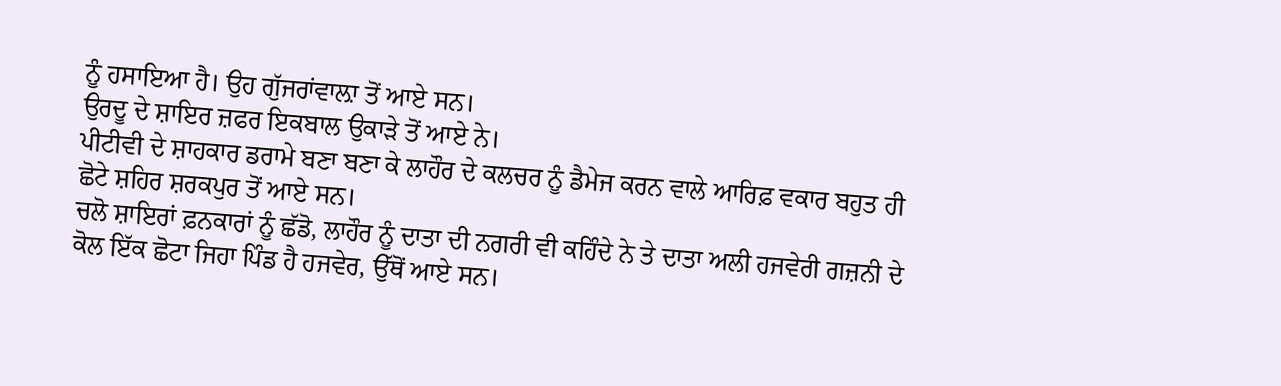ਨੂੰ ਹਸਾਇਆ ਹੈ। ਉਹ ਗੁੱਜਰਾਂਵਾਲ਼ਾ ਤੋਂ ਆਏ ਸਨ।
ਉਰਦੂ ਦੇ ਸ਼ਾਇਰ ਜ਼ਫਰ ਇਕਬਾਲ ਉਕਾੜੇ ਤੋਂ ਆਏ ਨੇ।
ਪੀਟੀਵੀ ਦੇ ਸ਼ਾਹਕਾਰ ਡਰਾਮੇ ਬਣਾ ਬਣਾ ਕੇ ਲਾਹੌਰ ਦੇ ਕਲਚਰ ਨੂੰ ਡੈਮੇਜ ਕਰਨ ਵਾਲੇ ਆਰਿਫ਼ ਵਕਾਰ ਬਹੁਤ ਹੀ ਛੋਟੇ ਸ਼ਹਿਰ ਸ਼ਰਕਪੁਰ ਤੋਂ ਆਏ ਸਨ।
ਚਲੋ ਸ਼ਾਇਰਾਂ ਫ਼ਨਕਾਰਾਂ ਨੂੰ ਛੱਡੋ, ਲਾਹੌਰ ਨੂੰ ਦਾਤਾ ਦੀ ਨਗਰੀ ਵੀ ਕਹਿੰਦੇ ਨੇ ਤੇ ਦਾਤਾ ਅਲੀ ਹਜਵੇਰੀ ਗਜ਼ਨੀ ਦੇ ਕੋਲ ਇੱਕ ਛੋਟਾ ਜਿਹਾ ਪਿੰਡ ਹੈ ਹਜਵੇਰ, ਉੱਥੋਂ ਆਏ ਸਨ।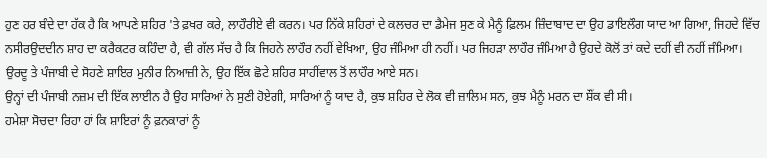ਹੁਣ ਹਰ ਬੰਦੇ ਦਾ ਹੱਕ ਹੈ ਕਿ ਆਪਣੇ ਸ਼ਹਿਰ 'ਤੇ ਫ਼ਖਰ ਕਰੇ, ਲਾਹੌਰੀਏ ਵੀ ਕਰਨ। ਪਰ ਨਿੱਕੇ ਸ਼ਹਿਰਾਂ ਦੇ ਕਲਚਰ ਦਾ ਡੈਮੇਜ ਸੁਣ ਕੇ ਮੈਨੂੰ ਫ਼ਿਲਮ ਜ਼ਿੰਦਾਬਾਦ ਦਾ ਉਹ ਡਾਇਲੌਗ ਯਾਦ ਆ ਗਿਆ, ਜਿਹਦੇ ਵਿੱਚ ਨਸੀਰਉਦਦੀਨ ਸ਼ਾਹ ਦਾ ਕਰੈਕਟਰ ਕਹਿੰਦਾ ਹੈ, ਵੀ ਗੱਲ ਸੱਚ ਹੈ ਕਿ ਜਿਹਨੇ ਲਾਹੌਰ ਨਹੀਂ ਵੇਖਿਆ, ਉਹ ਜੰਮਿਆ ਹੀ ਨਹੀਂ। ਪਰ ਜਿਹੜਾ ਲਾਹੌਰ ਜੰਮਿਆ ਹੈ ਉਹਦੇ ਕੋਲੋਂ ਤਾਂ ਕਦੇ ਦਹੀਂ ਵੀ ਨਹੀਂ ਜੰਮਿਆ।
ਉਰਦੂ ਤੇ ਪੰਜਾਬੀ ਦੇ ਸੋਹਣੇ ਸ਼ਾਇਰ ਮੁਨੀਰ ਨਿਆਜ਼ੀ ਨੇ, ਉਹ ਇੱਕ ਛੋਟੇ ਸ਼ਹਿਰ ਸਾਹੀਂਵਾਲ ਤੋਂ ਲਾਹੌਰ ਆਏ ਸਨ।
ਉਨ੍ਹਾਂ ਦੀ ਪੰਜਾਬੀ ਨਜ਼ਮ ਦੀ ਇੱਕ ਲਾਈਨ ਹੈ ਉਹ ਸਾਰਿਆਂ ਨੇ ਸੁਣੀ ਹੋਏਗੀ, ਸਾਰਿਆਂ ਨੂੰ ਯਾਦ ਹੈ, ਕੁਝ ਸ਼ਹਿਰ ਦੇ ਲੋਕ ਵੀ ਜ਼ਾਲਿਮ ਸਨ, ਕੁਝ ਮੈਨੂੰ ਮਰਨ ਦਾ ਸ਼ੌਂਕ ਵੀ ਸੀ।
ਹਮੇਸ਼ਾ ਸੋਚਦਾ ਰਿਹਾ ਹਾਂ ਕਿ ਸ਼ਾਇਰਾਂ ਨੂੰ ਫ਼ਨਕਾਰਾਂ ਨੂੰ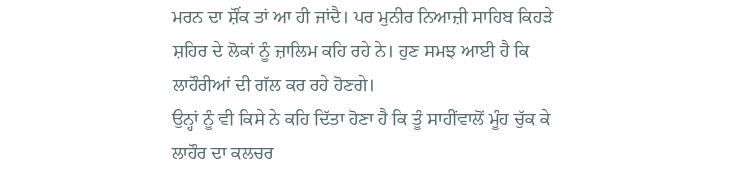ਮਰਨ ਦਾ ਸ਼ੌਂਕ ਤਾਂ ਆ ਹੀ ਜਾਂਦੈ। ਪਰ ਮੁਨੀਰ ਨਿਆਜ਼ੀ ਸਾਹਿਬ ਕਿਹੜੇ ਸ਼ਹਿਰ ਦੇ ਲੋਕਾਂ ਨੂੰ ਜ਼ਾਲਿਮ ਕਹਿ ਰਹੇ ਨੇ। ਹੁਣ ਸਮਝ ਆਈ ਹੈ ਕਿ ਲਾਹੌਰੀਆਂ ਦੀ ਗੱਲ ਕਰ ਰਹੇ ਹੋਣਗੇ।
ਉਨ੍ਹਾਂ ਨੂੰ ਵੀ ਕਿਸੇ ਨੇ ਕਹਿ ਦਿੱਤਾ ਹੋਣਾ ਹੈ ਕਿ ਤੂੰ ਸਾਹੀਂਵਾਲੋਂ ਮੂੰਹ ਚੁੱਕ ਕੇ ਲਾਹੌਰ ਦਾ ਕਲਚਰ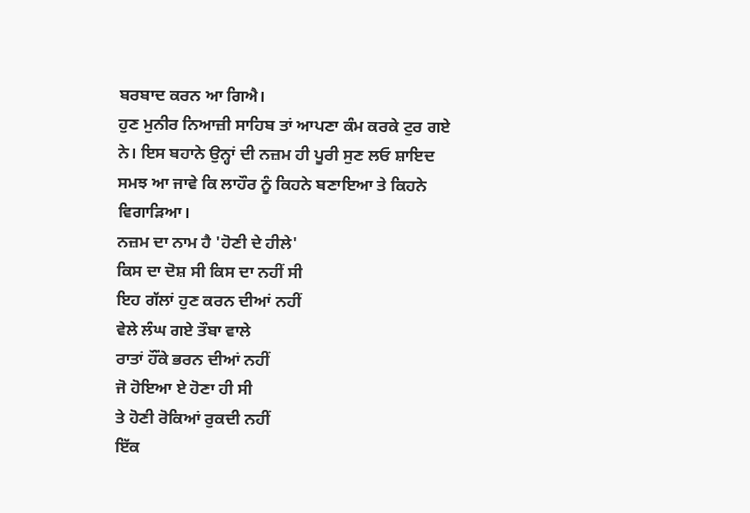ਬਰਬਾਦ ਕਰਨ ਆ ਗਿਐ।
ਹੁਣ ਮੁਨੀਰ ਨਿਆਜ਼ੀ ਸਾਹਿਬ ਤਾਂ ਆਪਣਾ ਕੰਮ ਕਰਕੇ ਟੁਰ ਗਏ ਨੇ। ਇਸ ਬਹਾਨੇ ਉਨ੍ਹਾਂ ਦੀ ਨਜ਼ਮ ਹੀ ਪੂਰੀ ਸੁਣ ਲਓ ਸ਼ਾਇਦ ਸਮਝ ਆ ਜਾਵੇ ਕਿ ਲਾਹੌਰ ਨੂੰ ਕਿਹਨੇ ਬਣਾਇਆ ਤੇ ਕਿਹਨੇ ਵਿਗਾੜਿਆ।
ਨਜ਼ਮ ਦਾ ਨਾਮ ਹੈ 'ਹੋਣੀ ਦੇ ਹੀਲੇ'
ਕਿਸ ਦਾ ਦੋਸ਼ ਸੀ ਕਿਸ ਦਾ ਨਹੀਂ ਸੀ
ਇਹ ਗੱਲਾਂ ਹੁਣ ਕਰਨ ਦੀਆਂ ਨਹੀਂ
ਵੇਲੇ ਲੰਘ ਗਏ ਤੌਬਾ ਵਾਲੇ
ਰਾਤਾਂ ਹੌਂਕੇ ਭਰਨ ਦੀਆਂ ਨਹੀਂ
ਜੋ ਹੋਇਆ ਏ ਹੋਣਾ ਹੀ ਸੀ
ਤੇ ਹੋਣੀ ਰੋਕਿਆਂ ਰੁਕਦੀ ਨਹੀਂ
ਇੱਕ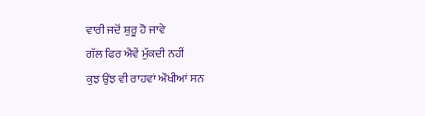ਵਾਰੀ ਜਦੋਂ ਸ਼ੁਰੂ ਹੋ ਜਾਵੇ
ਗੱਲ ਫਿਰ ਐਵੇਂ ਮੁੱਕਦੀ ਨਹੀਂ
ਕੁਝ ਉਂਝ ਵੀ ਰਾਹਵਾਂ ਔਖੀਆਂ ਸਨ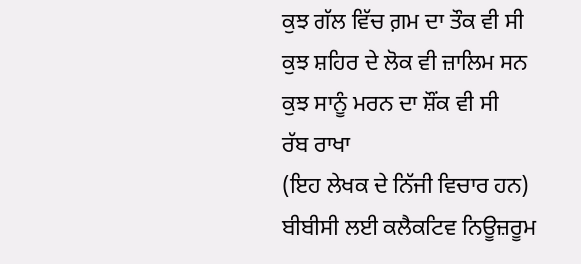ਕੁਝ ਗੱਲ ਵਿੱਚ ਗ਼ਮ ਦਾ ਤੌਕ ਵੀ ਸੀ
ਕੁਝ ਸ਼ਹਿਰ ਦੇ ਲੋਕ ਵੀ ਜ਼ਾਲਿਮ ਸਨ
ਕੁਝ ਸਾਨੂੰ ਮਰਨ ਦਾ ਸ਼ੌਂਕ ਵੀ ਸੀ
ਰੱਬ ਰਾਖਾ
(ਇਹ ਲੇਖਕ ਦੇ ਨਿੱਜੀ ਵਿਚਾਰ ਹਨ)
ਬੀਬੀਸੀ ਲਈ ਕਲੈਕਟਿਵ ਨਿਊਜ਼ਰੂਮ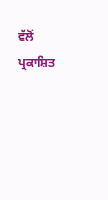ਵੱਲੋਂ ਪ੍ਰਕਾਸ਼ਿਤ